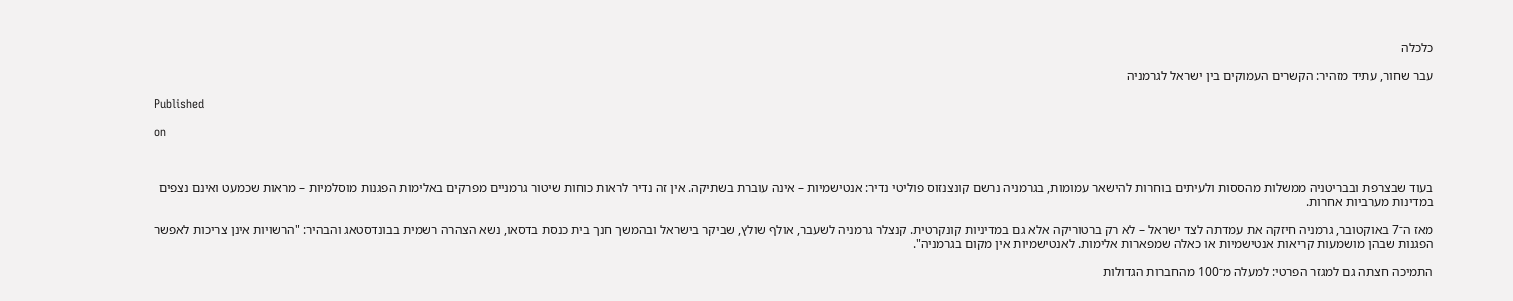כלכלה

עבר שחור, עתיד מזהיר: הקשרים העמוקים בין ישראל לגרמניה

Published

on



בעוד שבצרפת ובבריטניה ממשלות מהססות ולעיתים בוחרות להישאר עמומות, בגרמניה נרשם קונצנזוס פוליטי נדיר: אנטישמיות – אינה עוברת בשתיקה. אין זה נדיר לראות כוחות שיטור גרמניים מפרקים באלימות הפגנות מוסלמיות – מראות שכמעט ואינם נצפים במדינות מערביות אחרות.

מאז ה־7 באוקטובר, גרמניה חיזקה את עמדתה לצד ישראל – לא רק ברטוריקה אלא גם במדיניות קונקרטית. קנצלר גרמניה לשעבר, אולף שולץ, שביקר בישראל ובהמשך חנך בית כנסת בדסאו, נשא הצהרה רשמית בבונדסטאג והבהיר: "הרשויות אינן צריכות לאפשר הפגנות שבהן מושמעות קריאות אנטישמיות או כאלה שמפארות אלימות. לאנטישמיות אין מקום בגרמניה".

התמיכה חצתה גם למגזר הפרטי: למעלה מ־100 מהחברות הגדולות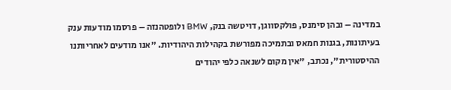במדינה – ובהן סימנס, פולקסווגן, דויטשה בנק, BMW ולופטהנזה – פרסמו מודעות ענק בעיתונות, בגנות חמאס ובתמיכה מפורשת בקהילות היהודיות. "אנו מודעים לאחריותנו ההיסטורית", נכתב, "אין מקום לשנאה כלפי יהודים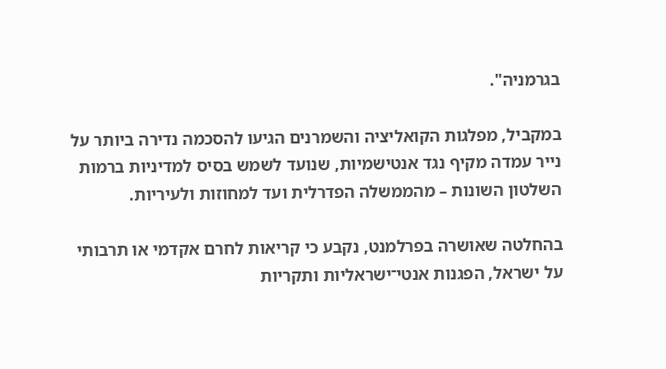בגרמניה".

במקביל, מפלגות הקואליציה והשמרנים הגיעו להסכמה נדירה ביותר על נייר עמדה מקיף נגד אנטישמיות, שנועד לשמש בסיס למדיניות ברמות השלטון השונות – מהממשלה הפדרלית ועד למחוזות ולעיריות.

בהחלטה שאושרה בפרלמנט, נקבע כי קריאות לחרם אקדמי או תרבותי על ישראל, הפגנות אנטי־ישראליות ותקריות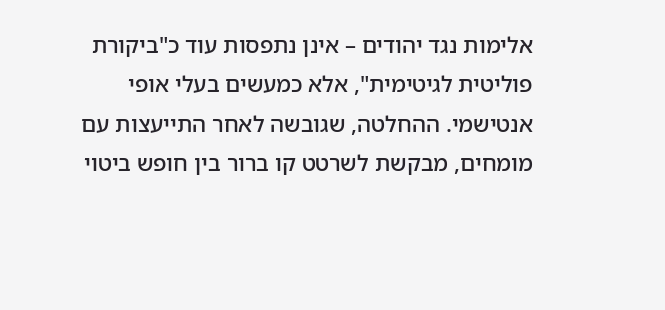אלימות נגד יהודים – אינן נתפסות עוד כ"ביקורת פוליטית לגיטימית", אלא כמעשים בעלי אופי אנטישמי. ההחלטה, שגובשה לאחר התייעצות עם מומחים, מבקשת לשרטט קו ברור בין חופש ביטוי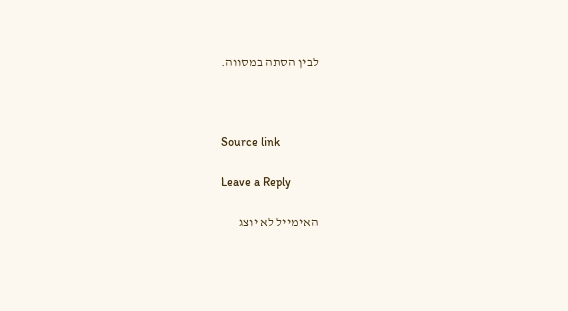לבין הסתה במסווה.



Source link

Leave a Reply

האימייל לא יוצג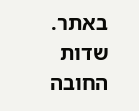באתר. שדות החובה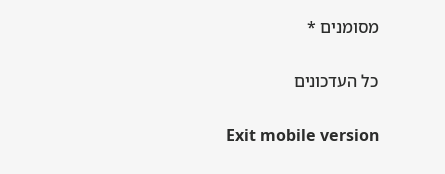מסומנים *

כל העדכונים

Exit mobile version